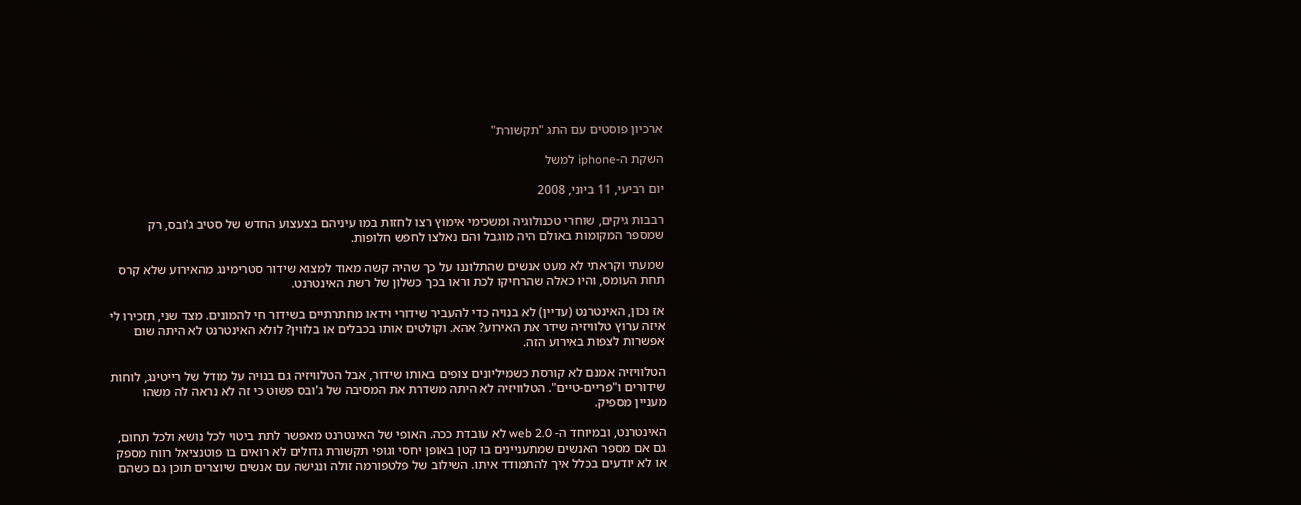ארכיון פוסטים עם התג "תקשורת"

השקת ה-iphone למשל

יום רביעי, 11 ביוני, 2008

רבבות גיקים, שוחרי טכנולוגיה ומשכימי אימוץ רצו לחזות במו עיניהם בצעצוע החדש של סטיב ג'ובס, רק שמספר המקומות באולם היה מוגבל והם נאלצו לחפש חלופות.

שמעתי וקראתי לא מעט אנשים שהתלוננו על כך שהיה קשה מאוד למצוא שידור סטרימינג מהאירוע שלא קרס תחת העומס, והיו כאלה שהרחיקו לכת וראו בכך כשלון של רשת האינטרנט.

אז נכון, האינטרנט (עדיין) לא בנויה כדי להעביר שידורי וידאו מחתרתיים בשידור חי להמונים. מצד שני, תזכירו לי איזה ערוץ טלוויזיה שידר את האירוע? אהא. וקולטים אותו בכבלים או בלווין? לולא האינטרנט לא היתה שום אפשרות לצפות באירוע הזה.

הטלוויזיה אמנם לא קורסת כשמיליונים צופים באותו שידור, אבל הטלוויזיה גם בנויה על מודל של רייטינג, לוחות שידורים ו"פריים-טיים". הטלוויזיה לא היתה משדרת את המסיבה של ג'ובס פשוט כי זה לא נראה לה משהו מעניין מספיק.

האינטרנט, ובמיוחד ה- web 2.0 לא עובדת ככה. האופי של האינטרנט מאפשר לתת ביטוי לכל נושא ולכל תחום, גם אם מספר האנשים שמתעניינים בו קטן באופן יחסי וגופי תקשורת גדולים לא רואים בו פוטנציאל רווח מספק או לא יודעים בכלל איך להתמודד איתו. השילוב של פלטפורמה זולה ונגישה עם אנשים שיוצרים תוכן גם כשהם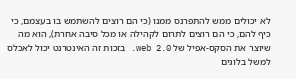לא יכולים ממש להתפרנס ממנו (כי הם רוצים להשתמש בו בעצמם, כי כיף להם, כי הם רוצים לתרום לקהילה או מכל סיבה אחרת), הוא מה שיוצר את הסקס-אפיל של web 2.0. בזכות זה האינטרנט יכול לאכלס למשל בלוגים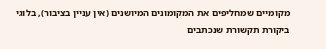מקומיים שמחליפים את המקומונים המיושנים (אין עניין בציבור), בלוגי ביקורת תקשורת שנכתבים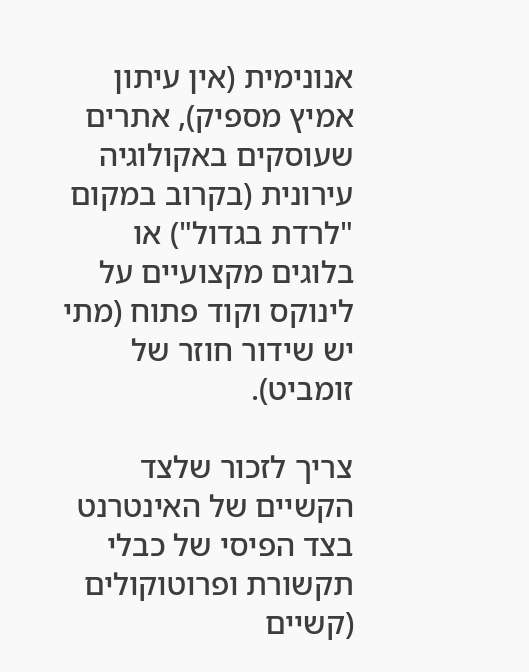אנונימית (אין עיתון אמיץ מספיק), אתרים שעוסקים באקולוגיה עירונית (בקרוב במקום "לרדת בגדול") או בלוגים מקצועיים על לינוקס וקוד פתוח (מתי יש שידור חוזר של זומביט).

צריך לזכור שלצד הקשיים של האינטרנט בצד הפיסי של כבלי תקשורת ופרוטוקולים (קשיים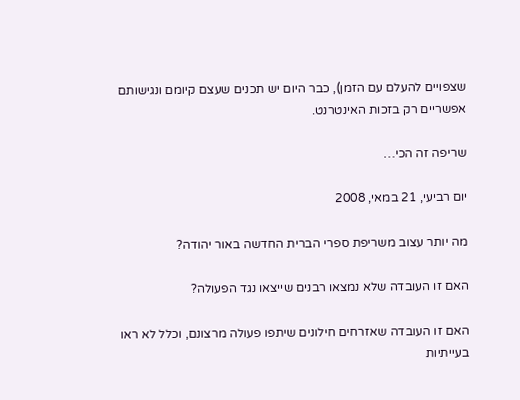שצפויים להעלם עם הזמן), כבר היום יש תכנים שעצם קיומם ונגישותם אפשריים רק בזכות האינטרנט.

שריפה זה הכי…

יום רביעי, 21 במאי, 2008

מה יותר עצוב משריפת ספרי הברית החדשה באור יהודה?

האם זו העובדה שלא נמצאו רבנים שייצאו נגד הפעולה?

האם זו העובדה שאזרחים חילונים שיתפו פעולה מרצונם, וכלל לא ראו בעייתיות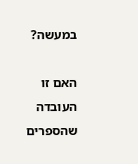במעשה?

האם זו העובדה שהספרים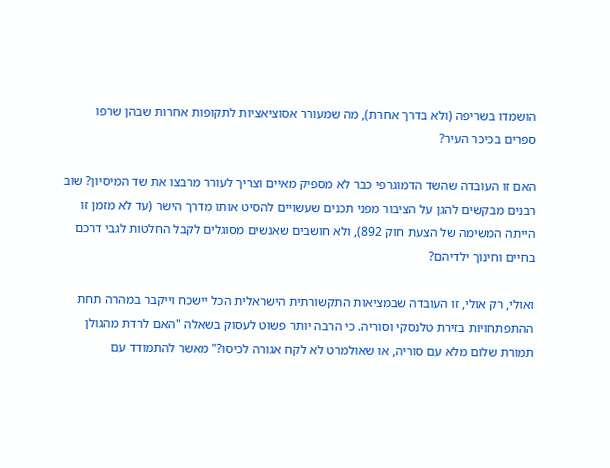הושמדו בשריפה (ולא בדרך אחרת), מה שמעורר אסוציאציות לתקופות אחרות שבהן שרפו ספרים בכיכר העיר?

האם זו העובדה שהשד הדמוגרפי כבר לא מספיק מאיים וצריך לעורר מרבצו את שד המיסיון? שוב רבנים מבקשים להגן על הציבור מפני תכנים שעשויים להסיט אותו מדרך הישר (עד לא מזמן זו הייתה המשימה של הצעת חוק 892), ולא חושבים שאנשים מסוגלים לקבל החלטות לגבי דרכם בחיים וחינוך ילדיהם?

ואולי, רק אולי, זו העובדה שבמציאות התקשורתית הישראלית הכל יישכח וייקבר במהרה תחת ההתפתחויות בזירת טלנסקי וסוריה. כי הרבה יותר פשוט לעסוק בשאלה "האם לרדת מהגולן תמורת שלום מלא עם סוריה, או שאולמרט לא לקח אגורה לכיסו?" מאשר להתמודד עם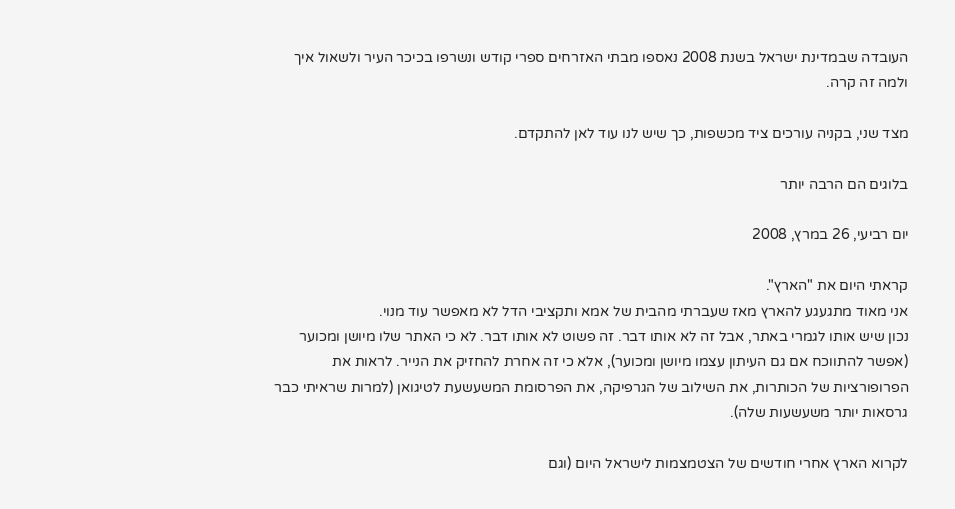העובדה שבמדינת ישראל בשנת 2008 נאספו מבתי האזרחים ספרי קודש ונשרפו בכיכר העיר ולשאול איך ולמה זה קרה.

מצד שני, בקניה עורכים ציד מכשפות, כך שיש לנו עוד לאן להתקדם.

בלוגים הם הרבה יותר

יום רביעי, 26 במרץ, 2008

קראתי היום את "הארץ".
אני מאוד מתגעגע להארץ מאז שעברתי מהבית של אמא ותקציבי הדל לא מאפשר עוד מנוי.
נכון שיש אותו לגמרי באתר, אבל זה לא אותו דבר. זה פשוט לא אותו דבר. לא כי האתר שלו מיושן ומכוער (אפשר להתווכח אם גם העיתון עצמו מיושן ומכוער), אלא כי זה אחרת להחזיק את הנייר. לראות את הפרופורציות של הכותרות, את השילוב של הגרפיקה, את הפרסומת המשעשעת לטיגואן (למרות שראיתי כבר גרסאות יותר משעשעות שלה).

לקרוא הארץ אחרי חודשים של הצטמצמות לישראל היום (וגם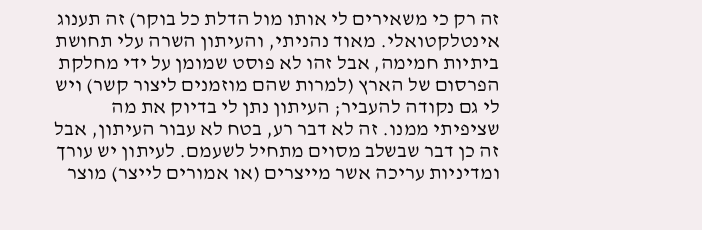זה רק כי משאירים לי אותו מול הדלת כל בוקר) זה תענוג אינטלקטואלי. מאוד נהניתי, והעיתון השרה עלי תחושת ביתיות חמימה, אבל זהו לא פוסט שמומן על ידי מחלקת הפרסום של הארץ (למרות שהם מוזמנים ליצור קשר) ויש לי גם נקודה להעביר; העיתון נתן לי בדיוק את מה שציפיתי ממנו. זה לא דבר רע, בטח לא עבור העיתון, אבל זה כן דבר שבשלב מסוים מתחיל לשעמם. לעיתון יש עורך ומדיניות עריכה אשר מייצרים (או אמורים לייצר) מוצר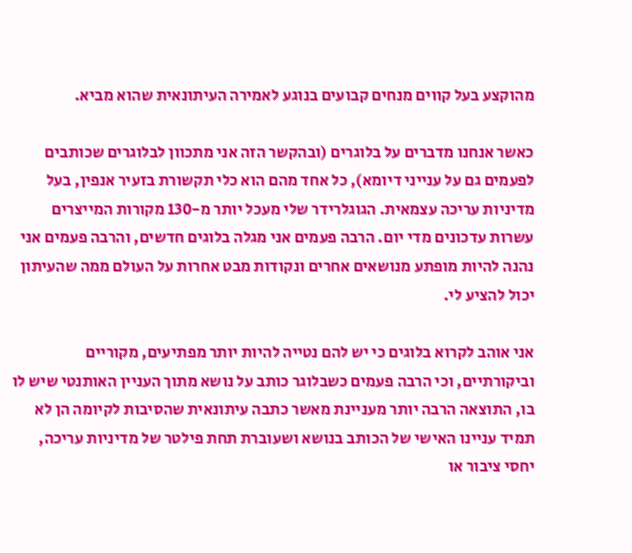מהוקצע בעל קווים מנחים קבועים בנוגע לאמירה העיתונאית שהוא מביא.

כאשר אנחנו מדברים על בלוגרים (ובהקשר הזה אני מתכוון לבלוגרים שכותבים לפעמים גם על ענייני דיומא), כל אחד מהם הוא כלי תקשורת בזעיר אנפין, בעל מדיניות עריכה עצמאית. הגוגלרידר שלי מעכל יותר מ-130 מקורות המייצרים עשרות עדכונים מדי יום. הרבה פעמים אני מגלה בלוגים חדשים, והרבה פעמים אני נהנה להיות מופתע מנושאים אחרים ונקודות מבט אחרות על העולם ממה שהעיתון יכול להציע לי.

אני אוהב לקרוא בלוגים כי יש להם נטייה להיות יותר מפתיעים, מקוריים וביקורתיים, וכי הרבה פעמים כשבלוגר כותב על נושא מתוך העניין האותנטי שיש לו בו, התוצאה הרבה יותר מעניינת מאשר כתבה עיתונאית שהסיבות לקיומה הן לא תמיד עניינו האישי של הכותב בנושא ושעוברת תחת פילטר של מדיניות עריכה, יחסי ציבור או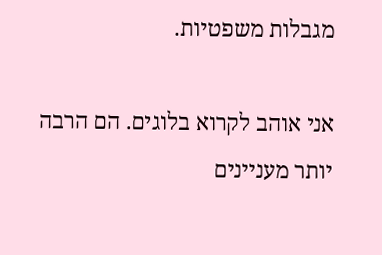מגבלות משפטיות.

אני אוהב לקרוא בלוגים. הם הרבה יותר מעניינים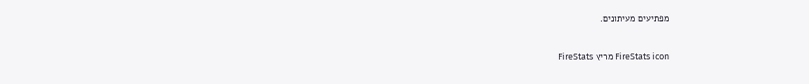מפתיעים מעיתונים.


FireStats icon מריץ FireStats